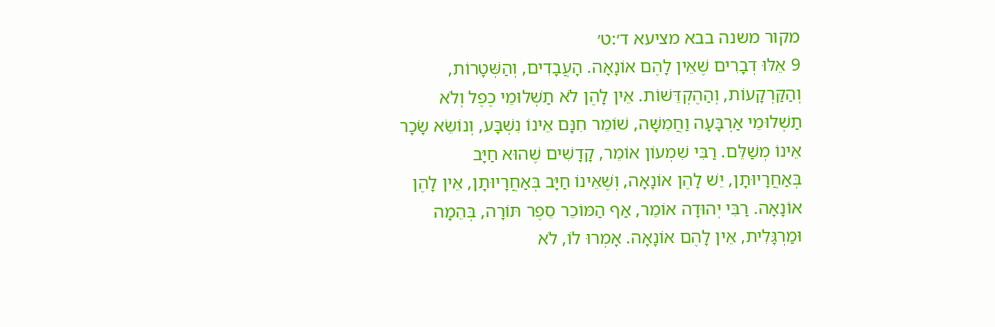מקור משנה בבא מציעא ד׳:ט׳
9 אֵלּוּ דְבָרִים שֶׁאֵין לָהֶם אוֹנָאָה. הָעֲבָדִים, וְהַשְּׁטָרוֹת, וְהַקַּרְקָעוֹת, וְהַהֶקְדֵּשׁוֹת. אֵין לָהֶן לֹא תַשְׁלוּמֵי כֶפֶל וְלֹא תַשְׁלוּמֵי אַרְבָּעָה וַחֲמִשָּׁה, שׁוֹמֵר חִנָּם אֵינוֹ נִשְׁבָּע, וְנוֹשֵׂא שָׂכָר אֵינוֹ מְשַׁלֵּם. רַבִּי שִׁמְעוֹן אוֹמֵר, קָדָשִׁים שֶׁהוּא חַיָּב בְּאַחֲרָיוּתָן, יֵשׁ לָהֶן אוֹנָאָה, וְשֶׁאֵינוֹ חַיָּב בְּאַחֲרָיוּתָן, אֵין לָהֶן אוֹנָאָה. רַבִּי יְהוּדָה אוֹמֵר, אַף הַמּוֹכֵר סֵפֶר תּוֹרָה, בְּהֵמָה וּמַרְגָּלִית, אֵין לָהֶם אוֹנָאָה. אָמְרוּ לוֹ, לֹא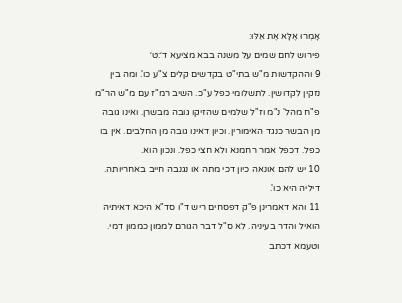אָמְרוּ אֶלָּא אֶת אֵלּוּ:
פירוש לחם שמים על משנה בבא מציעא ד׳:ט׳
9 וההקדשות מ"ש בתי"ט בקדשים קלים צ"ע כו'. ומה בין נזקין לקדושין. לתשלומי כפל ע"כ. השיב רמ"ז עם מ"ש הר"מ פ"ח מהל' נ"מ וז"ל שלמים שהזיקו גובה מבשרן. ואינו גובה מן הבשר כנגד האימורין. וכיון דאינו גובה מן החלבים. אין בו כפל. דכפל אמר רחמנא ולא חצי כפל. ונכון הוא.
10 יש להם אונאה כיון דכי מתה או נגנבה חייב באחריותה. דיליה היא כו'.
11 והא דאמרינן פ"ק דפסחים ריש ד"ו סד"א היכא דאיתיה הואיל והדר בעיניה. לא ס"ל דבר הגורם לממון כממון דמי. וטעמא דכתב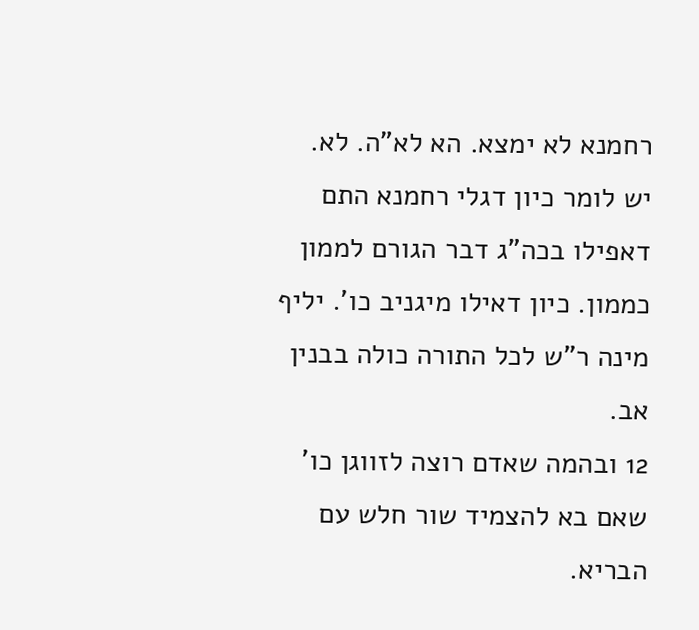רחמנא לא ימצא. הא לא"ה. לא. יש לומר כיון דגלי רחמנא התם דאפילו בכה"ג דבר הגורם לממון כממון. כיון דאילו מיגניב כו'. יליף מינה ר"ש לכל התורה כולה בבנין אב.
12 ובהמה שאדם רוצה לזווגן כו' שאם בא להצמיד שור חלש עם הבריא.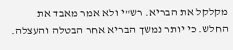מקלקל את הבריא. רש"י ולא אמר מאבד את החלש. כי יותר נמשך הבריא אחר הבטלה והעצלה.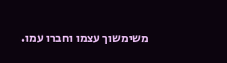משימשוך עצמו וחברו עמו.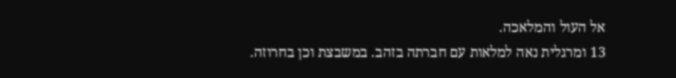אל העול והמלאכה.
13 ומרגלית נאה למלאות עם חברתה בזהב. במשבצת וכן בחרוזה.